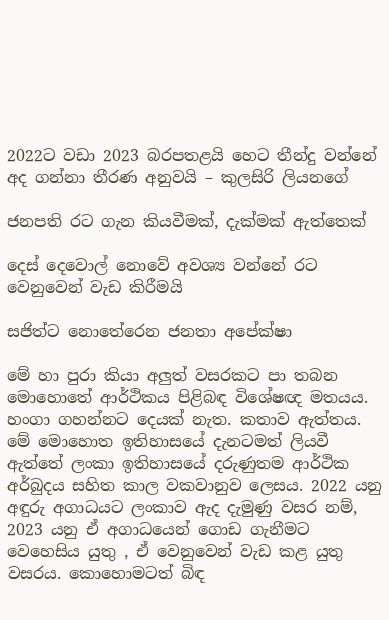2022ට වඩා 2023 බරපතළයි හෙට තීන්දු වන්නේ අද ගන්නා තීරණ අනුවයි – කුලසිරි ලියනගේ

ජනපති රට ගැන කියවීමක්, දැක්මක් ඇත්තෙක්

දෙස් දෙවොල් නොවේ අවශ්‍ය වන්නේ රට වෙනුවෙන් වැඩ කිරීමයි

සජිත්ට නොතේරෙන ජනතා අපේක්ෂා

මේ හා පුරා කියා අලුත් වසරකට පා තබන මොහොතේ ආර්ථිකය පිළිබඳ විශේෂඥ මතයය. හංගා ගහන්නට දෙයක් නැත. කතාව ඇත්තය. මේ මොහොත ඉතිහාසයේ දැනටමත් ලියවී ඇත්තේ ලංකා ඉතිහාසයේ දරුණුතම ආර්ථික අර්බුදය සහිත කාල වකවානුව ලෙසය. 2022 යනු අඳුරු අගාධයට ලංකාව ඇද දැමුණු වසර නම්, 2023 යනු ඒ අගාධයෙන් ගොඩ ගැනීමට වෙහෙසිය යුතු , ඒ වෙනුවෙන් වැඩ කළ යුතු වසරය. කොහොමටත් බිඳ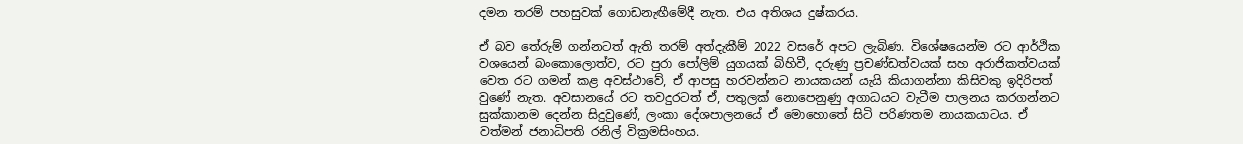දමන තරම් පහසුවක් ගොඩනැඟීමේදී නැත. එය අතිශය දුෂ්කරය.

ඒ බව තේරුම් ගන්නටත් ඇති තරම් අත්දැකීම් 2022 වසරේ අපට ලැබිණ. විශේෂයෙන්ම රට ආර්ථික වශයෙන් බංකොලොත්ව, රට පුරා පෝලිම් යුගයක් බිහිවී, දරුණු ප්‍රචණ්ඩත්වයක් සහ අරාජිකත්වයක් වෙත රට ගමන් කළ අවස්ථාවේ, ඒ ආපසු හරවන්නට නායකයන් යැයි කියාගන්නා කිසිවකු ඉදිරිපත් වුණේ නැත. අවසානයේ රට තවදුරටත් ඒ, පතුලක් නොපෙනුණු අගාධයට වැටීම පාලනය කරගන්නට සුක්කානම දෙන්න සිදුවුණේ, ලංකා දේශපාලනයේ ඒ මොහොතේ සිටි පරිණතම නායකයාටය. ඒ වත්මන් ජනාධිපති රනිල් වික්‍රමසිංහය.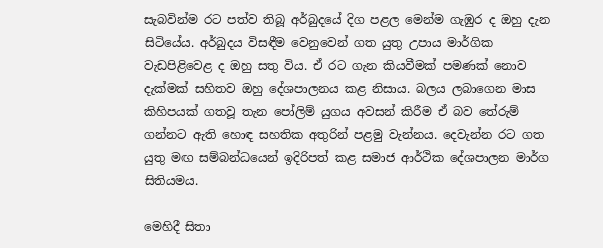සැබවින්ම රට පත්ව තිබූ අර්බුදයේ දිග පළල මෙන්ම ගැඹුර ද ඔහු දැන සිටියේය. අර්බුදය විසඳීම වෙනුවෙන් ගත යුතු උපාය මාර්ගික වැඩපිළිවෙළ ද ඔහු සතු විය. ඒ රට ගැන කියවීමක් පමණක් නොව දැක්මක් සහිතව ඔහු දේශපාලනය කළ නිසාය. බලය ලබාගෙන මාස කිහිපයක් ගතවූ තැන පෝලිම් යුගය අවසන් කිරීම ඒ බව තේරුම් ගන්නට ඇති හොඳ සහතික අතුරින් පළමු වැන්නය. දෙවැන්න රට ගත යුතු මඟ සම්බන්ධයෙන් ඉදිරිපත් කළ සමාජ ආර්ථික දේශපාලන මාර්ග සිතියමය.

මෙහිදී සිතා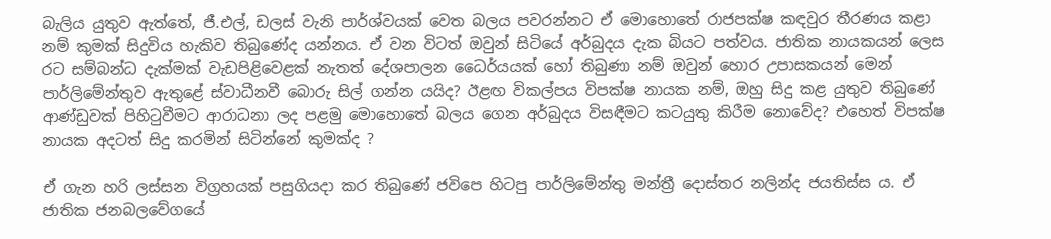බැලිය යුතුව ඇත්තේ, ජී.එල්, ඩලස් වැනි පාර්ශ්වයක් වෙත බලය පවරන්නට ඒ මොහොතේ රාජපක්ෂ කඳවුර තීරණය කළා නම් කුමක් සිදුවිය හැකිව තිබුණේද යන්නය. ඒ වන විටත් ඔවුන් සිටියේ අර්බුදය දැක බියට පත්වය. ජාතික නායකයන් ලෙස රට සම්බන්ධ දැක්මක් වැඩපිළිවෙළක් නැතත් දේශපාලන ධෛර්යයක් හෝ තිබුණා නම් ඔවුන් හොර උපාසකයන් මෙන් පාර්ලිමේන්තුව ඇතුළේ ස්වාධීනවී බොරු සිල් ගන්න යයිද? ඊළඟ විකල්පය විපක්ෂ නායක නම්, ඔහු සිදු කළ යුතුව තිබුණේ ආණ්ඩුවක් පිහිටුවීමට ආරාධනා ලද පළමු මොහොතේ බලය ගෙන අර්බුදය විසඳීමට කටයුතු කිරීම නොවේද? එහෙත් විපක්ෂ නායක අදටත් සිදු කරමින් සිටින්නේ කුමක්ද ?

ඒ ගැන හරි ලස්සන විග්‍රහයක් පසුගියදා කර තිබුණේ ජවිපෙ හිටපු පාර්ලිමේන්තු මන්ත්‍රී දොස්තර නලින්ද ජයතිස්ස ය. ඒ ජාතික ජනබලවේගයේ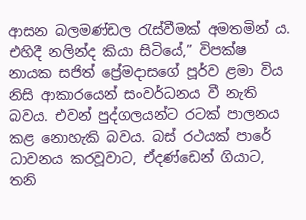ආසන බලමණ්ඩල රැස්වීමක් අමතමින් ය. එහිදී නලින්ද කියා සිටියේ,” විපක්ෂ නායක සජිත් ප්‍රේමදාසගේ පූර්ව ළමා විය නිසි ආකාරයෙන් සංවර්ධනය වී නැති බවය. එවන් පුද්ගලයන්ට රටක් පාලනය කළ නොහැකි බවය. බස් රථයක් පාරේ ධාවනය කරවූවාට, ඒදණ්ඩෙන් ගියාට, තනි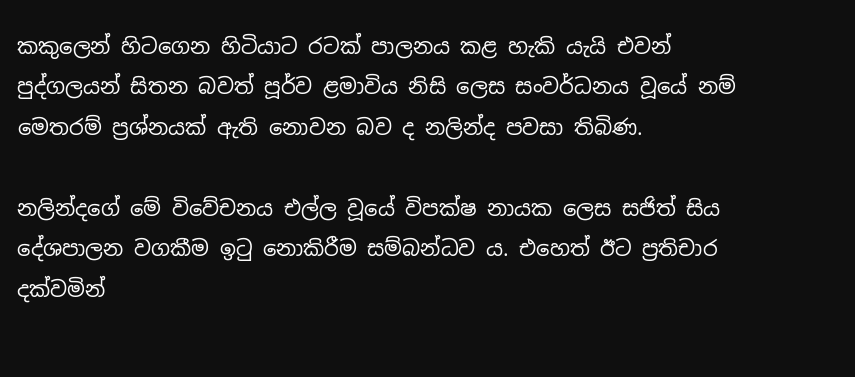කකුලෙන් හිටගෙන හිටියාට රටක් පාලනය කළ හැකි යැයි එවන් පුද්ගලයන් සිතන බවත් පූර්ව ළමාවිය නිසි ලෙස සංවර්ධනය වූයේ නම් මෙතරම් ප්‍රශ්නයක් ඇති නොවන බව ද නලින්ද පවසා තිබිණ.

නලින්දගේ මේ විවේචනය එල්ල වූයේ විපක්ෂ නායක ලෙස සජිත් සිය දේශපාලන වගකීම ඉටු නොකිරීම සම්බන්ධව ය. එහෙත් ඊට ප්‍රතිචාර දක්වමින්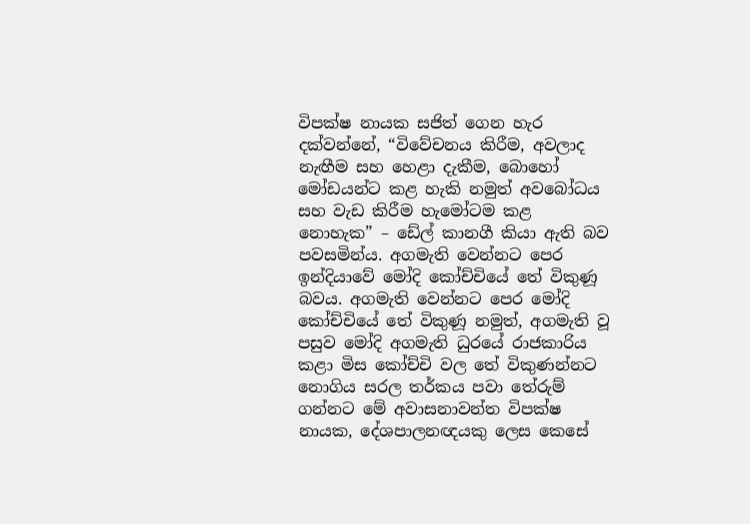විපක්ෂ නායක සජිත් ගෙන හැර දක්වන්නේ, “විවේචනය කිරීම, අවලාද නැඟීම සහ හෙළා දැකීම, බොහෝ මෝඩයන්ට කළ හැකි නමුත් අවබෝධය සහ වැඩ කිරීම හැමෝටම කළ නොහැක” – ඩේල් කානගී කියා ඇති බව පවසමින්ය. අගමැති වෙන්නට පෙර ඉන්දියාවේ මෝදි කෝච්චියේ තේ විකුණූ බවය. අගමැති වෙන්නට පෙර මෝදි කෝච්චියේ තේ විකුණූ නමුත්, අගමැති වූ පසුව මෝදි අගමැති ධුරයේ රාජකාරිය කළා මිස කෝච්චි වල තේ විකුණන්නට නොගිය සරල තර්කය පවා තේරුම් ගන්නට මේ අවාසනාවන්ත විපක්ෂ නායක, දේශපාලනඥයකු ලෙස කෙසේ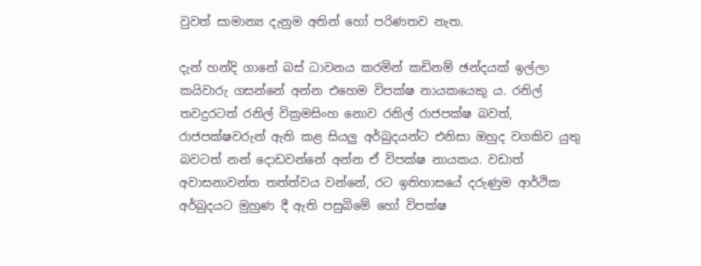වුවත් සාමාන්‍ය දැනුම අතින් හෝ පරිණතව නැත.

දැන් හන්දි ගානේ බස් ධාවනය කරමින් කඩිනම් ඡන්දයක් ඉල්ලා කයිවාරු ගසන්නේ අන්න එහෙම විපක්ෂ නායකයෙකු ය. රනිල් තවදුරටත් රනිල් වික්‍රමසිංහ නොව රනිල් රාජපක්ෂ බවත්, රාජපක්ෂවරුන් ඇති කළ සියලු අර්බුදයන්ට එනිසා ඔහුද වගකිව යුතු බවටත් නන් දොඩවන්නේ අන්න ඒ විපක්ෂ නායකය. වඩාත් අවාසනාවන්ත තත්ත්වය වන්නේ, රට ඉතිහාසයේ දරුණුම ආර්ථික අර්බුදයට මුහුණ දී ඇති පසුබිමේ හෝ විපක්ෂ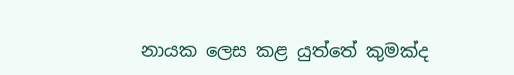නායක ලෙස කළ යුත්තේ කුමක්ද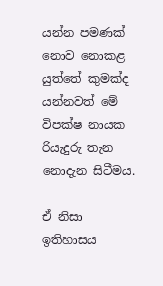යන්න පමණක් නොව නොකළ යුත්තේ කුමක්ද යන්නවත් මේ විපක්ෂ නායක රියැදුරු තැන නොදැන සිටීමය.

ඒ නිසා ඉතිහාසය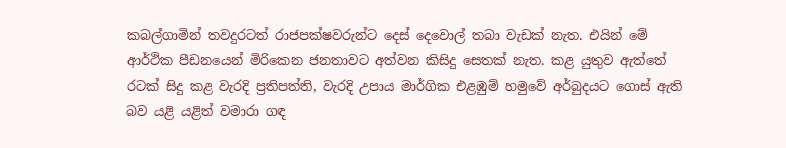කබල්ගාමින් තවදුරටත් රාජපක්ෂවරුන්ට දෙස් දෙවොල් තබා වැඩක් නැත. එයින් මේ ආර්ථික පීඩනයෙන් මිරිකෙන ජනතාවට අත්වන කිසිදු සෙතක් නැත. කළ යුතුව ඇත්තේ රටක් සිදු කළ වැරදි ප්‍රතිපත්ති, වැරදි උපාය මාර්ගික එළඹුම් හමුවේ අර්බුදයට ගොස් ඇති බව යළි යළිත් වමාරා ගඳ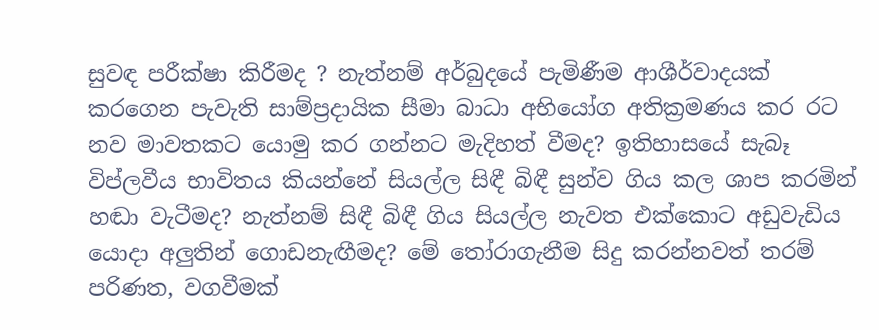සුවඳ පරීක්ෂා කිරීමද ? නැත්නම් අර්බුදයේ පැමිණීම ආශීර්වාදයක් කරගෙන පැවැති සාම්ප්‍රදායික සීමා බාධා අභියෝග අතික්‍රමණය කර රට නව මාවතකට යොමු කර ගන්නට මැදිහත් වීමද? ඉතිහාසයේ සැබෑ විප්ලවීය භාවිතය කියන්නේ සියල්ල සිඳී බිඳී සුන්ව ගිය කල ශාප කරමින් හඬා වැටීමද? නැත්නම් සිඳී බිඳී ගිය සියල්ල නැවත එක්කොට අඩුවැඩිය යොදා අලුතින් ගොඩනැඟීමද? මේ තෝරාගැනීම සිදු කරන්නවත් තරම් පරිණත, වගවීමක්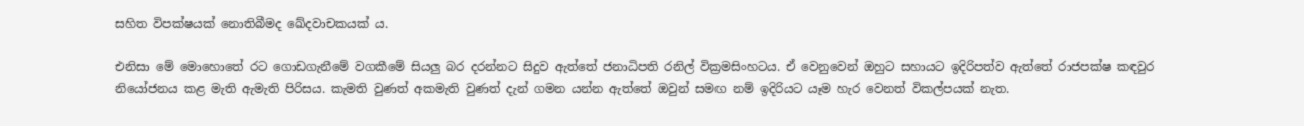සහිත විපක්ෂයක් නොතිබීමද ඛේදවාචකයක් ය.

එනිසා මේ මොහොතේ රට ගොඩගැනීමේ වගකීමේ සියලු බර දරන්නට සිදුව ඇත්තේ ජනාධිපති රනිල් වික්‍රමසිංහටය. ඒ වෙනුවෙන් ඔහුට සහායට ඉදිරිපත්ව ඇත්තේ රාජපක්ෂ කඳවුර නියෝජනය කළ මැති ඇමැති පිරිසය. කැමති වුණත් අකමැති වුණත් දැන් ගමන යන්න ඇත්තේ ඔවුන් සමඟ නම් ඉදිරියට යෑම හැර වෙනත් විකල්පයක් නැත.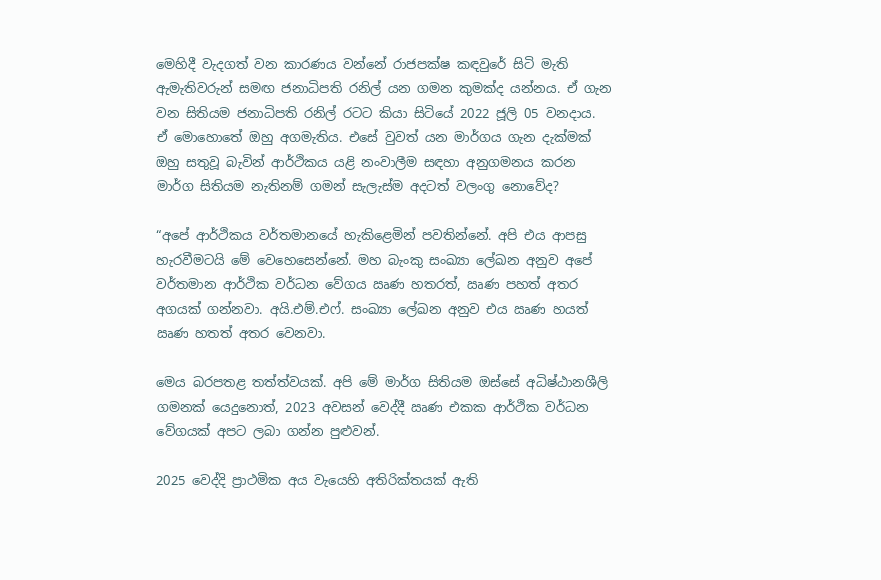මෙහිදී වැදගත් වන කාරණය වන්නේ රාජපක්ෂ කඳවුරේ සිටි මැති ඇමැතිවරුන් සමඟ ජනාධිපති රනිල් යන ගමන කුමක්ද යන්නය. ඒ ගැන වන සිතියම ජනාධිපති රනිල් රටට කියා සිටියේ 2022 ජූලි 05 වනදාය. ඒ මොහොතේ ඔහු අගමැතිය. එසේ වුවත් යන මාර්ගය ගැන දැක්මක් ඔහු සතුවූ බැවින් ආර්ථිකය යළි නංවාලීම සඳහා අනුගමනය කරන මාර්ග සිතියම නැතිනම් ගමන් සැලැස්ම අදටත් වලංගු නොවේද?

“අපේ ආර්ථිකය වර්තමානයේ හැකිළෙමින් පවතින්නේ. අපි එය ආපසු හැරවීමටයි මේ වෙහෙසෙන්නේ. මහ බැංකු සංඛ්‍යා ලේඛන අනුව අපේ වර්තමාන ආර්ථික වර්ධන වේගය ඍණ හතරත්, ඍණ පහත් අතර අගයක් ගන්නවා. අයි.එම්.එෆ්. සංඛ්‍යා ලේඛන අනුව එය ඍණ හයත් ඍණ හතත් අතර වෙනවා.

මෙය බරපතළ තත්ත්වයක්. අපි මේ මාර්ග සිතියම ඔස්සේ අධිෂ්ඨානශීලි ගමනක් යෙදුනොත්, 2023 අවසන් වෙද්දී ඍණ එකක ආර්ථික වර්ධන වේගයක් අපට ලබා ගන්න පුළුවන්.

2025 වෙද්දි ප්‍රාථමික අය වැයෙහි අතිරික්තයක් ඇති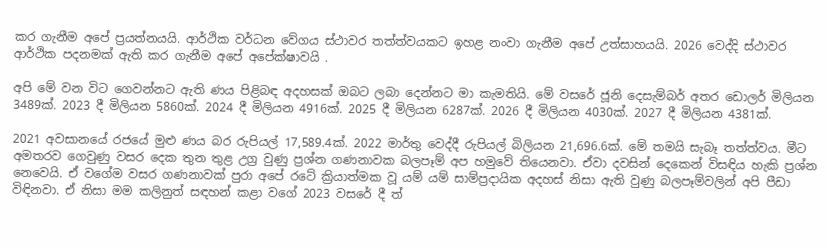කර ගැනීම අපේ ප්‍රයත්නයයි. ආර්ථික වර්ධන වේගය ස්ථාවර තත්ත්වයකට ඉහළ නංවා ගැනීම අපේ උත්සාහයයි. 2026 වෙද්දි ස්ථාවර ආර්ථික පදනමක් ඇති කර ගැනීම අපේ අපේක්ෂාවයි .

අපි මේ වන විට ගෙවන්නට ඇති ණය පිළිබඳ අදහසක් ඔබට ලබා දෙන්නට මා කැමතියි. මේ වසරේ ජූනි දෙසැම්බර් අතර ඩොලර් මිලියන 3489ක්. 2023 දී මිලියන 5860ක්. 2024 දී මිලියන 4916ක්. 2025 දී මිලියන 6287ක්. 2026 දී මිලියන 4030ක්. 2027 දී මිලියන 4381ක්.

2021 අවසානයේ රජයේ මුළු ණය බර රුපියල් 17,589.4ක්. 2022 මාර්තු වෙද්දී රුපියල් බිලියන 21,696.6ක්. මේ තමයි සැබෑ තත්ත්වය. මීට අමතරව ගෙවුණු වසර දෙක තුන තුළ උග්‍ර වුණු ප්‍රශ්න ගණනාවක බලපෑම් අප හමුවේ තියෙනවා. ඒවා දවසින් දෙකෙන් විසඳිය හැකි ප්‍රශ්න නෙවෙයි. ඒ වගේම වසර ගණනාවක් පුරා අපේ රටේ ක්‍රියාත්මක වූ යම් යම් සාම්ප්‍රදායික අදහස් නිසා ඇති වුණු බලපෑම්වලින් අපි පීඩා විඳිනවා. ඒ නිසා මම කලිනුත් සඳහන් කළා වගේ 2023 වසරේ දී ත්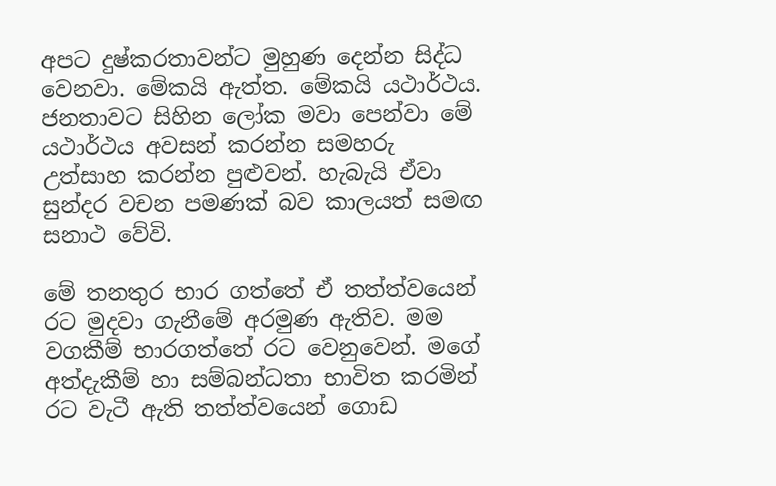අපට දුෂ්කරතාවන්ට මුහුණ දෙන්න සිද්ධ වෙනවා. මේකයි ඇත්ත. මේකයි යථාර්ථය. ජනතාවට සිහින ලෝක මවා පෙන්වා මේ යථාර්ථය අවසන් කරන්න සමහරු උත්සාහ කරන්න පුළුවන්. හැබැයි ඒවා සුන්දර වචන පමණක් බව කාලයත් සමඟ සනාථ වේවි.

මේ තනතුර භාර ගත්තේ ඒ තත්ත්වයෙන් රට මුදවා ගැනීමේ අරමුණ ඇතිව. මම වගකීම් භාරගත්තේ රට වෙනුවෙන්. මගේ අත්දැකීම් හා සම්බන්ධතා භාවිත කරමින් රට වැටී ඇති තත්ත්වයෙන් ගොඩ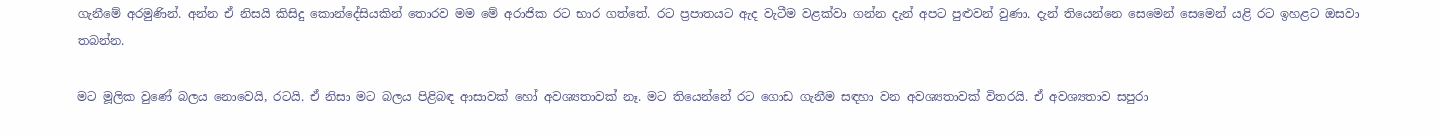ගැනීමේ අරමුණින්. අන්න ඒ නිසයි කිසිදු කොන්දේසියකින් තොරව මම මේ අරාජික රට භාර ගත්තේ. රට ප්‍රපාතයට ඇද වැටීම වළක්වා ගන්න දැන් අපට පුළුවන් වුණා. දැන් තියෙන්නෙ සෙමෙන් සෙමෙන් යළි රට ඉහළට ඔසවා තබන්න.

මට මූලික වුණේ බලය නොවෙයි, රටයි. ඒ නිසා මට බලය පිළිබඳ ආසාවක් හෝ අවශ්‍යතාවක් නෑ. මට තියෙන්නේ රට ගොඩ ගැනීම සඳහා වන අවශ්‍යතාවක් විතරයි. ඒ අවශ්‍යතාව සපුරා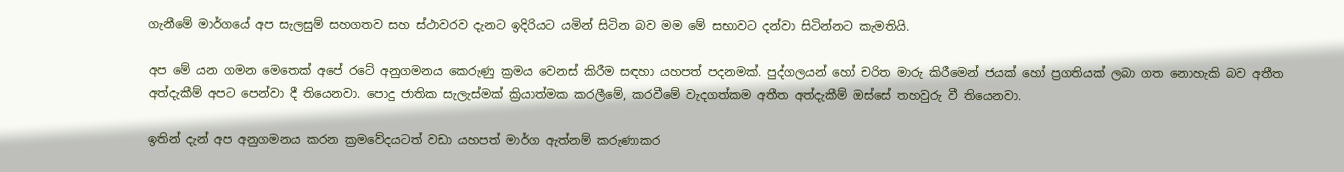ගැනීමේ මාර්ගයේ අප සැලසුම් සහගතව සහ ස්ථාවරව දැනට ඉදිරියට යමින් සිටින බව මම මේ සභාවට දන්වා සිටින්නට කැමතියි.

අප මේ යන ගමන මෙතෙක් අපේ රටේ අනුගමනය කෙරුණු ක්‍රමය වෙනස් කිරීම සඳහා යහපත් පදනමක්. පුද්ගලයන් හෝ චරිත මාරු කිරීමෙන් ජයක් හෝ ප්‍රගතියක් ලබා ගත නොහැකි බව අතීත අත්දැකීම් අපට පෙන්වා දී තියෙනවා. පොදු ජාතික සැලැස්මක් ක්‍රියාත්මක කරලීමේ, කරවීමේ වැදගත්කම අතීත අත්දැකීම් ඔස්සේ තහවුරු වී තියෙනවා.

ඉතින් දැන් අප අනුගමනය කරන ක්‍රමවේදයටත් වඩා යහපත් මාර්ග ඇත්නම් කරුණාකර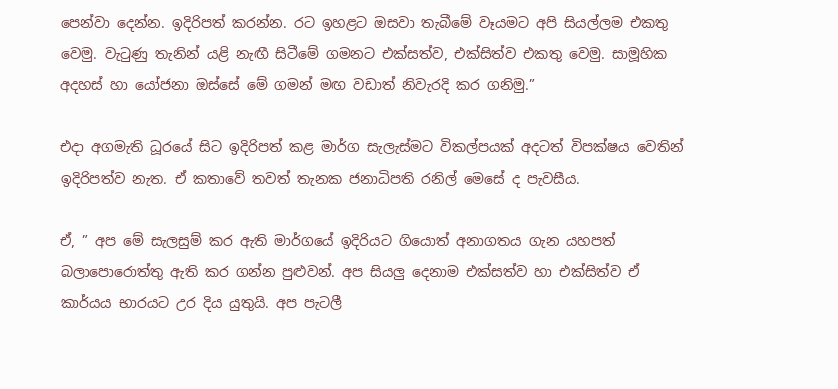පෙන්වා දෙන්න. ඉදිරිපත් කරන්න. රට ඉහළට ඔසවා තැබීමේ වෑයමට අපි සියල්ලම එකතු වෙමු. වැටුණු තැනින් යළි නැඟී සිටීමේ ගමනට එක්සත්ව, එක්සිත්ව එකතු වෙමු. සාමූහික අදහස් හා යෝජනා ඔස්සේ මේ ගමන් මඟ වඩාත් නිවැරදි කර ගනිමු.”

එදා අගමැති ධූරයේ සිට ඉදිරිපත් කළ මාර්ග සැලැස්මට විකල්පයක් අදටත් විපක්ෂය වෙතින් ඉදිරිපත්ව නැත. ඒ කතාවේ තවත් තැනක ජනාධිපති රනිල් මෙසේ ද පැවසීය.

ඒ, ” අප මේ සැලසුම් කර ඇති මාර්ගයේ ඉදිරියට ගියොත් අනාගතය ගැන යහපත් බලාපොරොත්තු ඇති කර ගන්න පුළුවන්. අප සියලු දෙනාම එක්සත්ව හා එක්සිත්ව ඒ කාර්යය භාරයට උර දිය යුතුයි. අප පැටලී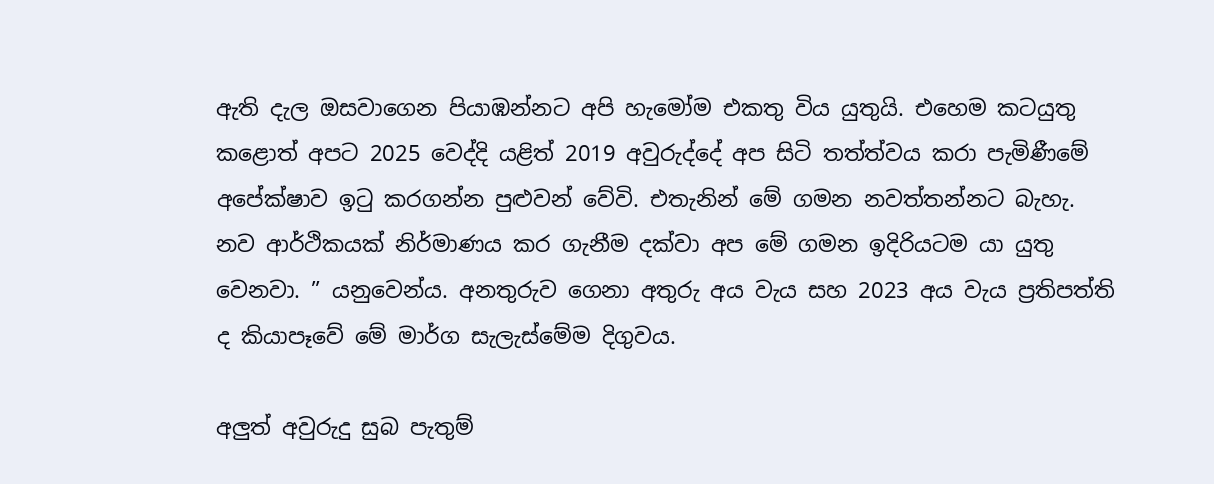ඇති දැල ඔසවාගෙන පියාඹන්නට අපි හැමෝම එකතු විය යුතුයි. එහෙම කටයුතු කළොත් අපට 2025 වෙද්දි යළිත් 2019 අවුරුද්දේ අප සිටි තත්ත්වය කරා පැමිණීමේ අපේක්ෂාව ඉටු කරගන්න පුළුවන් වේවි. එතැනින් මේ ගමන නවත්තන්නට බැහැ. නව ආර්ථිකයක් නිර්මාණය කර ගැනීම දක්වා අප මේ ගමන ඉදිරියටම යා යුතු වෙනවා. ” යනුවෙන්ය. අනතුරුව ගෙනා අතුරු අය වැය සහ 2023 අය වැය ප්‍රතිපත්ති ද කියාපෑවේ මේ මාර්ග සැලැස්මේම දිගුවය.

අලුත් අවුරුදු සුබ පැතුම්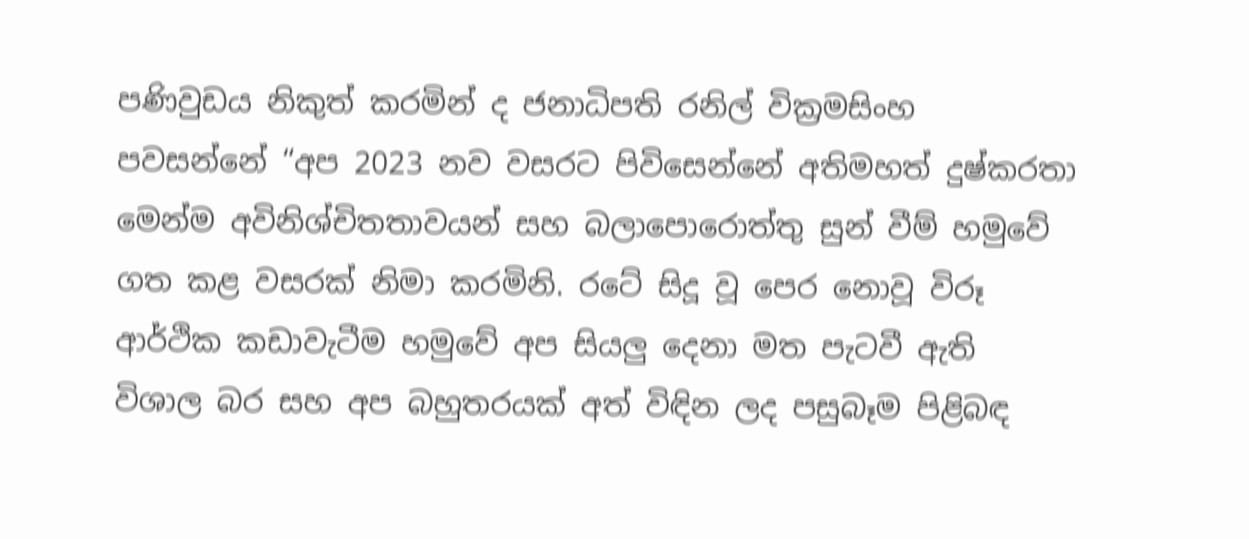පණිවුඩය නිකුත් කරමින් ද ජනාධිපති රනිල් වික්‍රමසිංහ පවසන්නේ “අප 2023 නව වසරට පිවිසෙන්නේ අතිමහත් දුෂ්කරතා මෙන්ම අවිනිශ්චිතතාවයන් සහ බලාපොරොත්තු සුන් වීම් හමුවේ ගත කළ වසරක් නිමා කරමිනි. රටේ සිදූ වූ පෙර නොවූ විරූ ආර්ථික කඩාවැටීම හමුවේ අප සියලු දෙනා මත පැටවී ඇති විශාල බර සහ අප බහුතරයක් අත් විඳින ලද පසුබෑම පිළිබඳ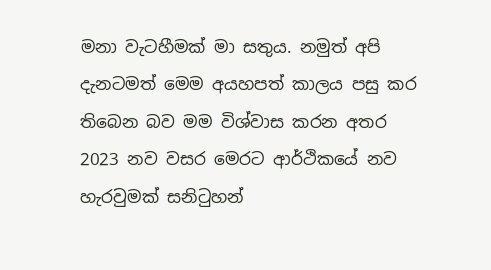මනා වැටහීමක් මා සතුය. නමුත් අපි දැනටමත් මෙම අයහපත් කාලය පසු කර තිබෙන බව මම විශ්වාස කරන අතර 2023 නව වසර මෙරට ආර්ථිකයේ නව හැරවුමක් සනිටුහන්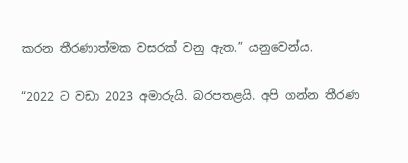කරන තීරණාත්මක වසරක් වනු ඇත.” යනුවෙන්ය.

“2022 ට වඩා 2023 අමාරුයි. බරපතළයි. අපි ගන්න තීරණ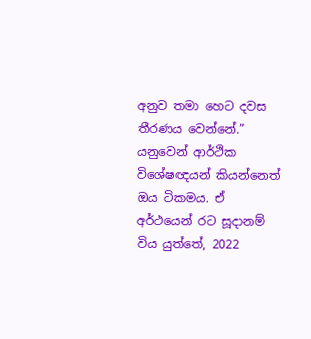අනුව තමා හෙට දවස තීරණය වෙන්නේ.” යනුවෙන් ආර්ථික විශේෂඥයන් කියන්නෙත් ඔය ටිකමය. ඒ අර්ථයෙන් රට සූදානම් විය යුත්තේ, 2022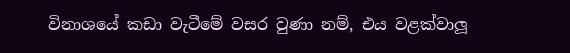විනාශයේ කඩා වැටීමේ වසර වුණා නම්, එය වළක්වාලූ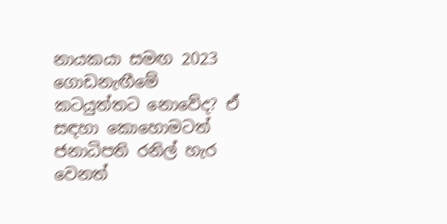නායකයා සමඟ 2023 ගොඩනැඟීමේ කටයුත්තට නොවේද? ඒ සඳහා කොහොමටත් ජනාධිපති රනිල් හැර වෙනත්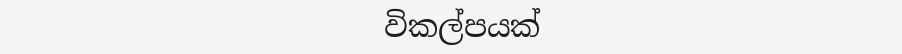විකල්පයක්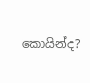කොයින්ද?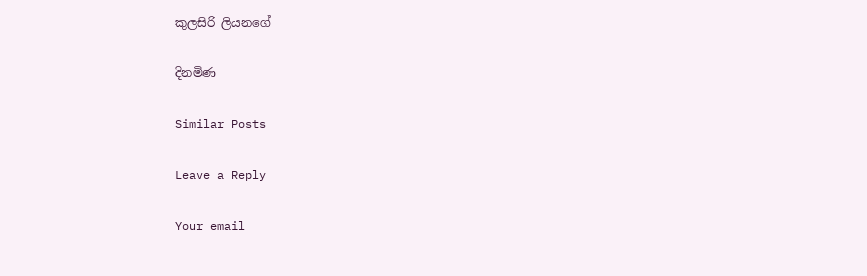කුලසිරි ලියනගේ

දිනමිණ

Similar Posts

Leave a Reply

Your email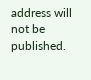address will not be published.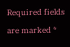Required fields are marked *